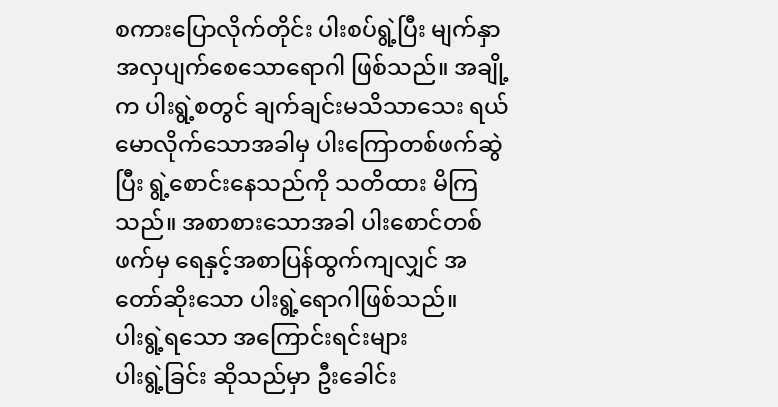စကားပြောလိုက်တိုင်း ပါးစပ်ရွဲ့ပြီး မျက်နှာအလှပျက်စေသောရောဂါ ဖြစ်သည်။ အချို့က ပါးရွဲ့စတွင် ချက်ချင်းမသိသာသေး ရယ်မောလိုက်သောအခါမှ ပါးကြောတစ်ဖက်ဆွဲပြီး ရွဲ့စောင်းနေသည်ကို သတိထား မိကြသည်။ အစာစားသောအခါ ပါးစောင်တစ်ဖက်မှ ရေနှင့်အစာပြန်ထွက်ကျလျှင် အတော်ဆိုးသော ပါးရွဲ့ရောဂါဖြစ်သည်။
ပါးရွဲ့ရသော အကြောင်းရင်းများ
ပါးရွဲ့ခြင်း ဆိုသည်မှာ ဦးခေါင်း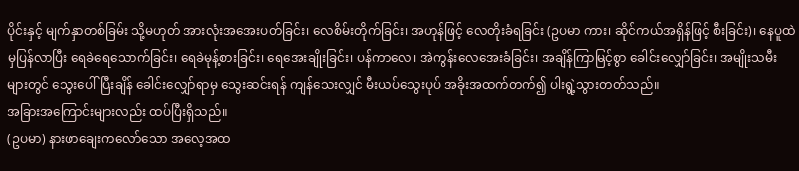ပိုင်းနှင့် မျက်နှာတစ်ခြမ်း သို့မဟုတ် အားလုံးအအေးပတ်ခြင်း၊ လေစိမ်းတိုက်ခြင်း၊ အဟုန်ဖြင့် လေတိုးခံရခြင်း (ဥပမာ ကား၊ ဆိုင်ကယ်အရှိန်ဖြင့် စီးခြင်း)၊ နေပူထဲမှပြန်လာပြီး ရေခဲရေသောက်ခြင်း၊ ရေခဲမုန့်စားခြင်း၊ ရေအေးချိုးခြင်း၊ ပန်ကာလေ၊ အဲကွန်းလေအေးခံခြင်း၊ အချိန်ကြာမြင့်စွာ ခေါင်းလျှော်ခြင်း၊ အမျိုးသမီးများတွင် သွေးပေါ်ပြီးချိန် ခေါင်းလျှော်ရာမှ သွေးဆင်းရန် ကျန်သေးလျှင် မီးယပ်သွေးပုပ် အခိုးအထက်တက်၍ ပါးရွဲ့သွားတတ်သည်။
အခြားအကြောင်းများလည်း ထပ်ပြီးရှိသည်။
(ဥပမာ) နားဖာချေးကလော်သော အလေ့အထ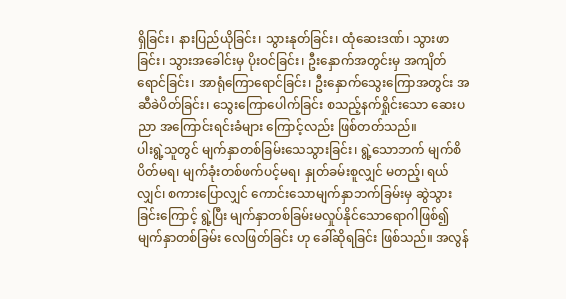ရှိခြင်း၊ နားပြည်ယိုခြင်း၊ သွားနုတ်ခြင်း၊ ထုံဆေးဒဏ်၊ သွားဖာခြင်း၊ သွားအခေါင်းမှ ပိုးဝင်ခြင်း၊ ဦးနှောက်အတွင်းမှ အကျိတ်ရောင်ခြင်း၊ အာရုံကြောရောင်ခြင်း၊ ဦးနှောက်သွေးကြောအတွင်း အဆီခဲပိတ်ခြင်း၊ သွေးကြောပေါက်ခြင်း စသည့်နက်ရှိုင်းသော ဆေးပညာ အကြောင်းရင်းခံများ ကြောင့်လည်း ဖြစ်တတ်သည်။
ပါးရွဲ့သူတွင် မျက်နှာတစ်ခြမ်းသေသွားခြင်း၊ ရွဲ့သောဘက် မျက်စိပိတ်မရ၊ မျက်ခုံးတစ်ဖက်ပင့်မရ၊ နှုတ်ခမ်းစူလျှင် မတည့်၊ ရယ်လျှင်၊ စကားပြောလျှင် ကောင်းသောမျက်နှာဘက်ခြမ်းမှ ဆွဲသွားခြင်းကြောင့် ရွဲ့ပြီး မျက်နှာတစ်ခြမ်းမလှုပ်နိုင်သောရောဂါဖြစ်၍ မျက်နှာတစ်ခြမ်း လေဖြတ်ခြင်း ဟု ခေါ်ဆိုရခြင်း ဖြစ်သည်။ အလွန်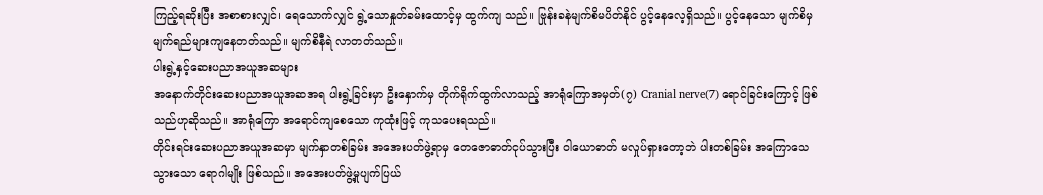ကြည့်ရဆိုးပြီး အစာစားလျှင်၊ ရေသောက်လျှင် ရွဲ့သောနှုတ်ခမ်းထောင့်မှ ထွက်ကျ သည်။ ဗြုန်းခနဲမျက်စိမပိတ်နိုင် ပွင့်နေလေ့ရှိသည်။ ပွင့်နေသော မျက်စိမှမျက်ရည်များကျနေတတ်သည်။ မျက်စိနီရဲ လာတတ်သည်။
ပါးရွဲ့နှင့်ဆေးပညာအယူအဆများ
အနောက်တိုင်းဆေးပညာအယူအဆအရ ပါးရွဲ့ခြင်းမှာ ဦးနှောက်မှ တိုက်ရိုက်ထွက်လာသည့် အာရုံကြောအမှတ်(၇) Cranial nerve(7) ရောင်ခြင်းကြောင့် ဖြစ်သည်ဟုဆိုသည်။ အာရုံကြော အရောင်ကျစေသော ကုထုံးဖြင့် ကုသပေးရသည်။
တိုင်းရင်းဆေးပညာအယူအဆမှာ မျက်နှာတစ်ခြမ်း အအေးပတ်ဖွဲ့ရာမှ တေဇောဓာတ်ငုပ်သွားပြီး ဝါယောဓာတ် မလှုပ်ရှားတော့ဘဲ ပါးတစ်ခြမ်း အကြောသေသွားသော ရောဂါမျိုး ဖြစ်သည်။ အအေးပတ်ဖွဲ့မှုပျက်ပြယ်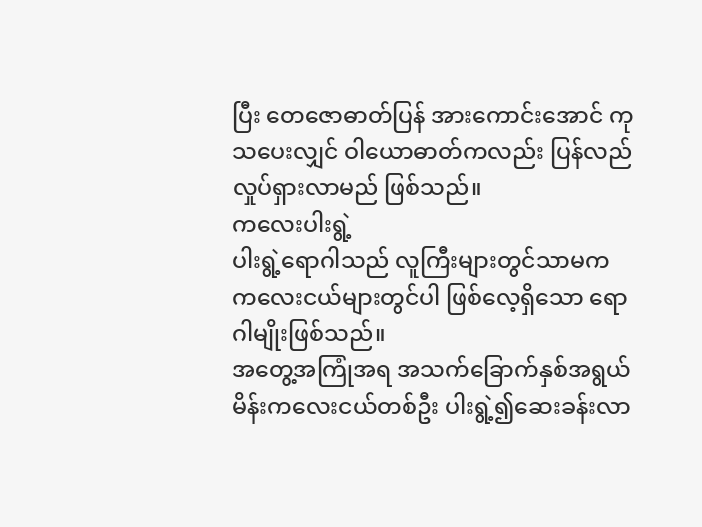ပြီး တေဇောဓာတ်ပြန် အားကောင်းအောင် ကုသပေးလျှင် ဝါယောဓာတ်ကလည်း ပြန်လည်လှုပ်ရှားလာမည် ဖြစ်သည်။
ကလေးပါးရွဲ့
ပါးရွဲ့ရောဂါသည် လူကြီးများတွင်သာမက ကလေးငယ်များတွင်ပါ ဖြစ်လေ့ရှိသော ရောဂါမျိုးဖြစ်သည်။
အတွေ့အကြုံအရ အသက်ခြောက်နှစ်အရွယ် မိန်းကလေးငယ်တစ်ဦး ပါးရွဲ့၍ဆေးခန်းလာ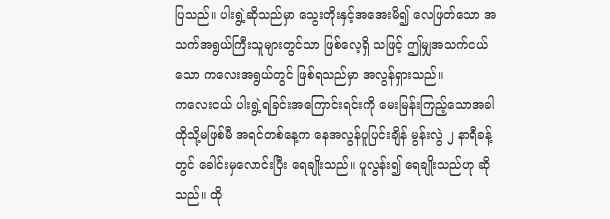ပြသည်။ ပါးရွဲ့ဆိုသည်မှာ သွေးတိုးနှင့်အအေးမိ၍ လေဖြတ်သော အသက်အရွယ်ကြီးသူများတွင်သာ ဖြစ်လေ့ရှိ သဖြင့် ဤမျှအသက်ငယ်သော ကလေးအရွယ်တွင် ဖြစ်ရသည်မှာ အလွန်ရှားသည်။
ကလေးငယ် ပါးရွဲ့ရခြင်းအကြောင်းရင်းကို မေးမြန်းကြည့်သောအခါ ထိုသို့မဖြစ်မီ အရင်တစ်နေ့က နေအလွန်ပူပြင်းချိန် မွန်းလွဲ ၂ နာရီခန့်တွင် ခေါင်းမှလောင်းပြီး ရေချိုးသည်။ ပူလွန်း၍ ရေချိုးသည်ဟု ဆိုသည်။ ထို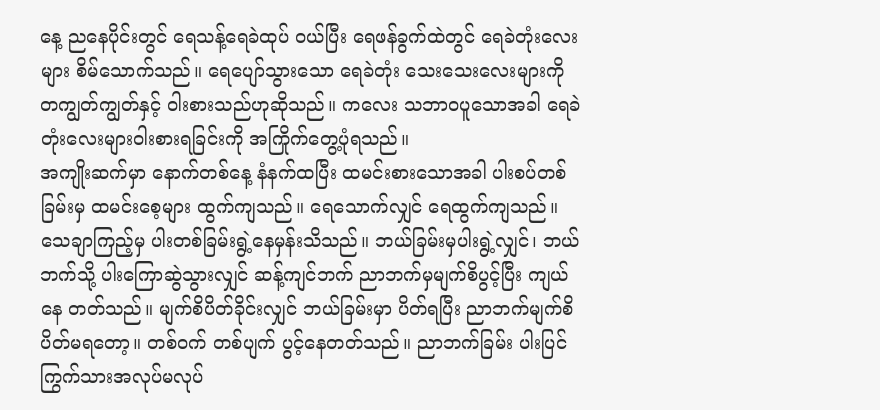နေ့ ညနေပိုင်းတွင် ရေသန့်ရေခဲထုပ် ဝယ်ပြီး ရေဖန်ခွက်ထဲတွင် ရေခဲတုံးလေးများ စိမ်သောက်သည်။ ရေပျော်သွားသော ရေခဲတုံး သေးသေးလေးများကို တကျွတ်ကျွတ်နှင့် ဝါးစားသည်ဟုဆိုသည်။ ကလေး သဘာဝပူသောအခါ ရေခဲတုံးလေးများဝါးစားရခြင်းကို အကြိုက်တွေ့ပုံရသည်။
အကျိုးဆက်မှာ နောက်တစ်နေ့ နံနက်ထပြီး ထမင်းစားသောအခါ ပါးစပ်တစ်ခြမ်းမှ ထမင်းစေ့များ ထွက်ကျသည်။ ရေသောက်လျှင် ရေထွက်ကျသည်။ သေချာကြည့်မှ ပါးတစ်ခြမ်းရွဲ့နေမှန်းသိသည်။ ဘယ်ခြမ်းမှပါးရွဲ့လျှင်၊ ဘယ်ဘက်သို့ ပါးကြောဆွဲသွားလျှင် ဆန့်ကျင်ဘက် ညာဘက်မှမျက်စိပွင့်ပြီး ကျယ်နေ တတ်သည်။ မျက်စိပိတ်ခိုင်းလျှင် ဘယ်ခြမ်းမှာ ပိတ်ရပြီး ညာဘက်မျက်စိ ပိတ်မရတော့။ တစ်ဝက် တစ်ပျက် ပွင့်နေတတ်သည်။ ညာဘက်ခြမ်း ပါးပြင် ကြွက်သားအလုပ်မလုပ်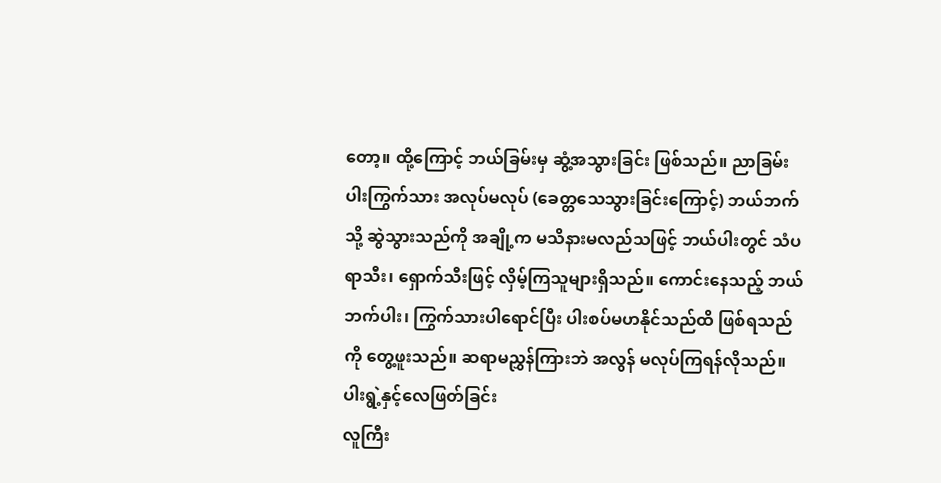တော့။ ထို့ကြောင့် ဘယ်ခြမ်းမှ ဆွံ့အသွားခြင်း ဖြစ်သည်။ ညာခြမ်းပါးကြွက်သား အလုပ်မလုပ် (ခေတ္တသေသွားခြင်းကြောင့်) ဘယ်ဘက်သို့ ဆွဲသွားသည်ကို အချို့က မသိနားမလည်သဖြင့် ဘယ်ပါးတွင် သံပရာသီး၊ ရှောက်သီးဖြင့် လှိမ့်ကြသူများရှိသည်။ ကောင်းနေသည့် ဘယ်ဘက်ပါး၊ ကြွက်သားပါရောင်ပြီး ပါးစပ်မဟနိုင်သည်ထိ ဖြစ်ရသည်ကို တွေ့ဖူးသည်။ ဆရာမညွှန်ကြားဘဲ အလွန် မလုပ်ကြရန်လိုသည်။
ပါးရွဲ့နှင့်လေဖြတ်ခြင်း
လူကြီး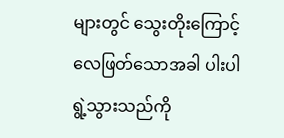များတွင် သွေးတိုးကြောင့် လေဖြတ်သောအခါ ပါးပါရွဲ့သွားသည်ကို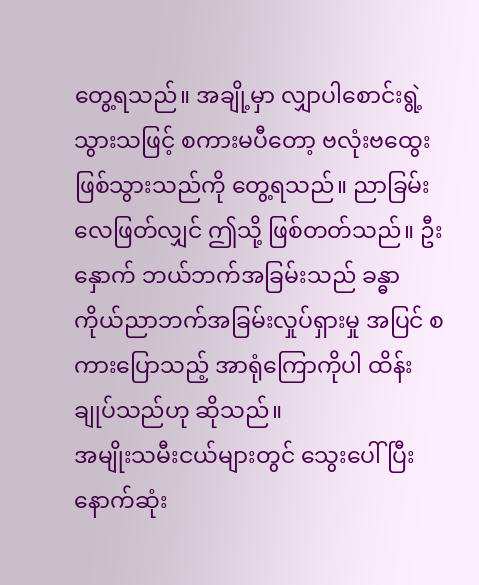တွေ့ရသည်။ အချို့မှာ လျှာပါစောင်းရွဲ့ သွားသဖြင့် စကားမပီတော့ ဗလုံးဗထွေးဖြစ်သွားသည်ကို တွေ့ရသည်။ ညာခြမ်းလေဖြတ်လျှင် ဤသို့ ဖြစ်တတ်သည်။ ဦးနှောက် ဘယ်ဘက်အခြမ်းသည် ခန္ဓာကိုယ်ညာဘက်အခြမ်းလှုပ်ရှားမှု အပြင် စကားပြောသည့် အာရုံကြောကိုပါ ထိန်းချုပ်သည်ဟု ဆိုသည်။
အမျိုးသမီးငယ်များတွင် သွေးပေါ်ပြီး နောက်ဆုံး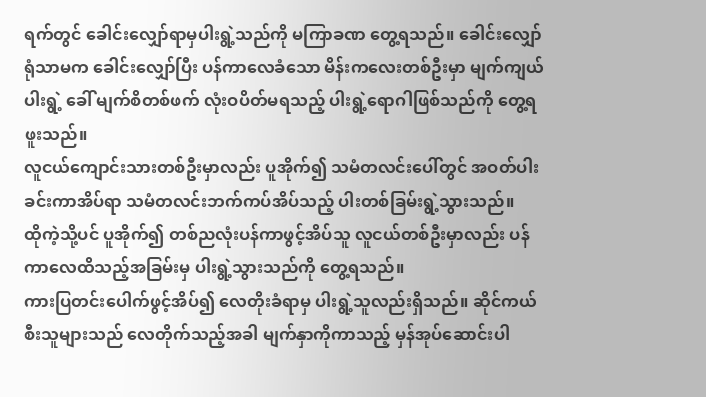ရက်တွင် ခေါင်းလျှော်ရာမှပါးရွဲ့သည်ကို မကြာခဏ တွေ့ရသည်။ ခေါင်းလျှော်ရုံသာမက ခေါင်းလျှော်ပြီး ပန်ကာလေခံသော မိန်းကလေးတစ်ဦးမှာ မျက်ကျယ်ပါးရွဲ့ ခေါ် မျက်စိတစ်ဖက် လုံးဝပိတ်မရသည့် ပါးရွဲ့ရောဂါဖြစ်သည်ကို တွေ့ရဖူးသည်။
လူငယ်ကျောင်းသားတစ်ဦးမှာလည်း ပူအိုက်၍ သမံတလင်းပေါ်တွင် အဝတ်ပါးခင်းကာအိပ်ရာ သမံတလင်းဘက်ကပ်အိပ်သည့် ပါးတစ်ခြမ်းရွဲ့သွားသည်။
ထိုကဲ့သို့ပင် ပူအိုက်၍ တစ်ညလုံးပန်ကာဖွင့်အိပ်သူ လူငယ်တစ်ဦးမှာလည်း ပန်ကာလေထိသည့်အခြမ်းမှ ပါးရွဲ့သွားသည်ကို တွေ့ရသည်။
ကားပြတင်းပေါက်ဖွင့်အိပ်၍ လေတိုးခံရာမှ ပါးရွဲ့သူလည်းရှိသည်။ ဆိုင်ကယ်စီးသူများသည် လေတိုက်သည့်အခါ မျက်နှာကိုကာသည့် မှန်အုပ်ဆောင်းပါ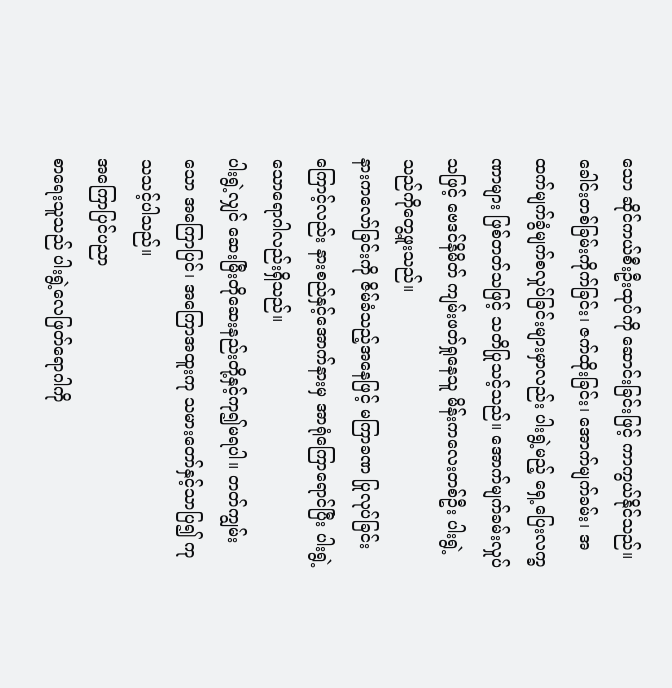သော ဆိုင်ကယ်စီးဦးထုပ်ကို ဆောင်းခြင်းဖြင့် ကာကွယ်နိုင်သည်။
ခေါင်းတစ်ခြမ်းကိုက်ခြင်း၊ ဇက်ထိုးခြင်း၊ အောက်မျက်ခမ်း၊ အထက်မျက်ခွံမျက်စလှုပ်ခြင်းများမှာလည်း ပါးရွဲ့မည့် ရှေ့ပြေးလက္ခဏာများ ဖြစ်တတ်သဖြင့် သတိပြုသင့်သည်။ အောက်မျက်ခမ်းလှုပ်သဖြင့် ဗေဒင်နိမိတ် ကျမ်းဖတ်ရှုနေသူ မိန်းကလေးတစ်ဦး ပါးရွဲ့သည်ကိုတွေ့ဖူးသည်။
နားကလော်ခြင်းကို ဇိမ်ခံသည့်အနေဖြင့် မကြာခဏ ပြုလုပ်ခြင်းကြောင့်လည်း နားစည်နှင့်အောက်နားမှ အာရုံကြောရောင်ပြီး ပါးရွဲ့သောရောဂါလည်းရှိသည်။
ပါးရွဲ့လျှင် ဆေးမြီးတိုဆေးနည်းတို့နှင့်ကု၍မရပါ။ တတ်ကျွမ်းသော အကြောပြင်၊ အကြောအထူးကု သမားတော်နှင့်သာပြ၍ ကုသသင့်ပါသည်။
အကြောပြင်ပညာ
စာရေးသူသည် ပါးရွဲ့လေဖြတ်ရောဂါကို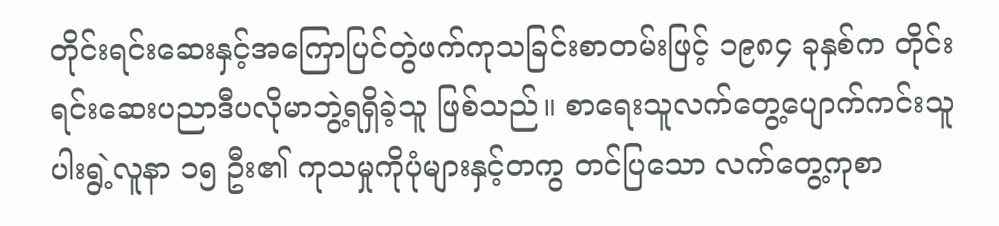တိုင်းရင်းဆေးနှင့်အကြောပြင်တွဲဖက်ကုသခြင်းစာတမ်းဖြင့် ၁၉၈၄ ခုနှစ်က တိုင်းရင်းဆေးပညာဒီပလိုမာဘွဲ့ရရှိခဲ့သူ ဖြစ်သည်။ စာရေးသူလက်တွေ့ပျောက်ကင်းသူ ပါးရွဲ့လူနာ ၁၅ ဦး၏ ကုသမှုကိုပုံများနှင့်တကွ တင်ပြသော လက်တွေ့ကုစာ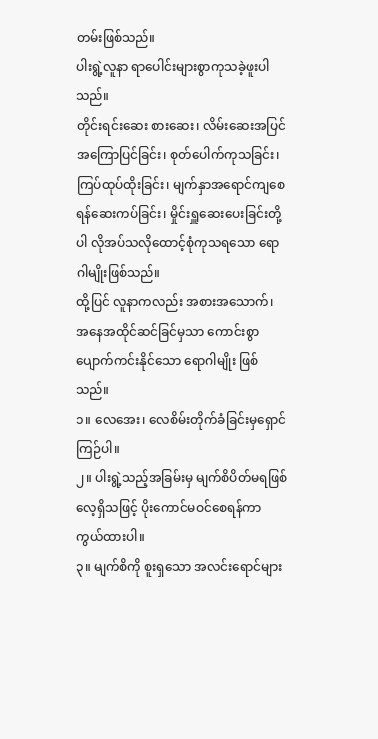တမ်းဖြစ်သည်။
ပါးရွဲ့လူနာ ရာပေါင်းများစွာကုသခဲ့ဖူးပါသည်။
တိုင်းရင်းဆေး စားဆေး၊ လိမ်းဆေးအပြင် အကြောပြင်ခြင်း၊ စုတ်ပေါက်ကုသခြင်း၊ ကြပ်ထုပ်ထိုးခြင်း၊ မျက်နှာအရောင်ကျစေရန်ဆေးကပ်ခြင်း၊ မှိုင်းရှူဆေးပေးခြင်းတို့ပါ လိုအပ်သလိုထောင့်စုံကုသရသော ရောဂါမျိုးဖြစ်သည်။
ထို့ပြင် လူနာကလည်း အစားအသောက်၊ အနေအထိုင်ဆင်ခြင်မှသာ ကောင်းစွာပျောက်ကင်းနိုင်သော ရောဂါမျိုး ဖြစ်သည်။
၁။ လေအေး၊ လေစိမ်းတိုက်ခံခြင်းမှရှောင်ကြဉ်ပါ။
၂။ ပါးရွဲ့သည့်အခြမ်းမှ မျက်စိပိတ်မရဖြစ်လေ့ရှိသဖြင့် ပိုးကောင်မဝင်စေရန်ကာကွယ်ထားပါ။
၃။ မျက်စိကို စူးရှသော အလင်းရောင်များ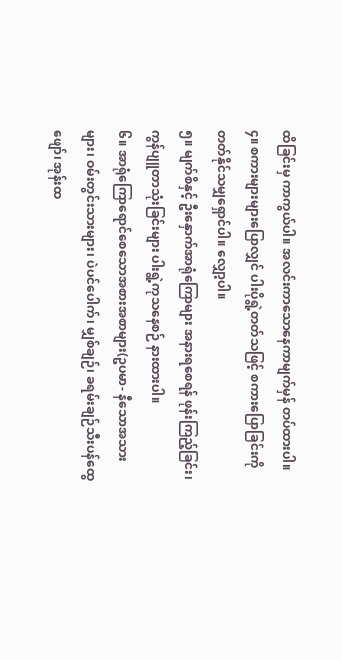ထိခြင်းမှ ကာကွယ်ပါ။ အလင်းကာသောနေကာမျက်မှန် တပ်ထားပါ။
၄။ စကားများများပြောလျှင် ပါးပိုရွဲ့တတ်သဖြင့် စကားပြောခြင်းကို တတ်နိုင်သမျှရှောင်ပါ။ လျှော့ပါ။
၅။ မျက်စိနှင့် ဦးနှောက်အာရုံကြောများ အနားရစေရန် ဖုန်းကြည့်ခြင်း၊ ကွန်ပျူတာသုံးခြင်းများ ပါးရွဲ့ကုသနေစဉ် နားထားပါ။
၆။ အာရုံကြောရောင်စေသောအစားအစာများ(ဥပမာ- နီသောအသားများ၊ ဝမ်းတွင်းသားများ၊ ပဲပင်ပေါက်၊ မျှစ်ချဉ်၊ ခရမ်းချဉ်သီးပန်ထွေဖျော်၊ အုန်းထ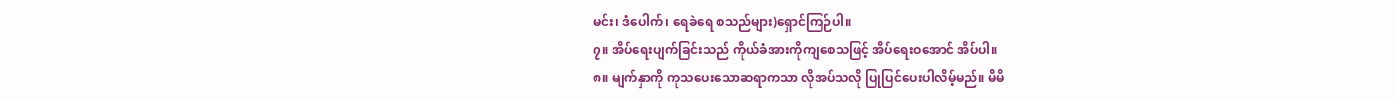မင်း၊ ဒံပေါက်၊ ရေခဲရေ စသည်များ)ရှောင်ကြဉ်ပါ။
၇။ အိပ်ရေးပျက်ခြင်းသည် ကိုယ်ခံအားကိုကျစေသဖြင့် အိပ်ရေးဝအောင် အိပ်ပါ။
၈။ မျက်နှာကို ကုသပေးသောဆရာကသာ လိုအပ်သလို ပြုပြင်ပေးပါလိမ့်မည်။ မိမိ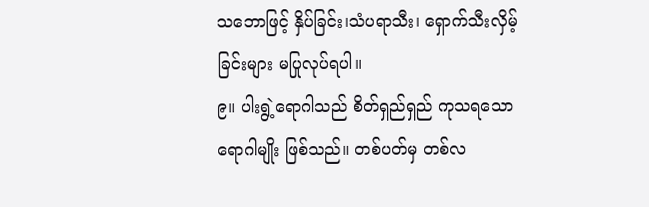သဘောဖြင့် နှိပ်ခြင်း၊သံပရာသီး၊ ရှောက်သီးလှိမ့်ခြင်းများ မပြုလုပ်ရပါ။
၉။ ပါးရွဲ့ရောဂါသည် စိတ်ရှည်ရှည် ကုသရသောရောဂါမျိုး ဖြစ်သည်။ တစ်ပတ်မှ တစ်လ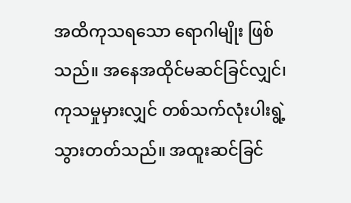အထိကုသရသော ရောဂါမျိုး ဖြစ်သည်။ အနေအထိုင်မဆင်ခြင်လျှင်၊ ကုသမှုမှားလျှင် တစ်သက်လုံးပါးရွဲ့ သွားတတ်သည်။ အထူးဆင်ခြင်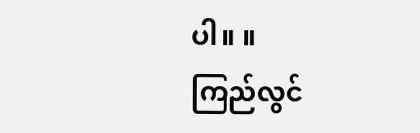ပါ။ ။
ကြည်လွင်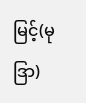မြင့်(မုဒြာ)